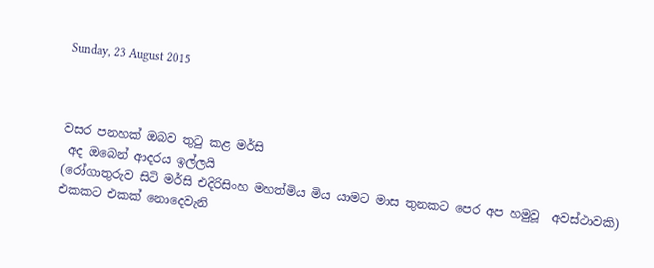Sunday, 23 August 2015



වසර පනහක් ඔබව තුටු කළ මර්සි
 අද ඔබෙන් ආදරය ඉල්ලයි
(රෝගාතුරුව සිටි මර්සි එදිරිසිංහ මහත්මිය මිය යාමට මාස තුනකට පෙර අප හමුවූ  අවස්ථාවකි)
එකකට එකක් නොදෙවැනි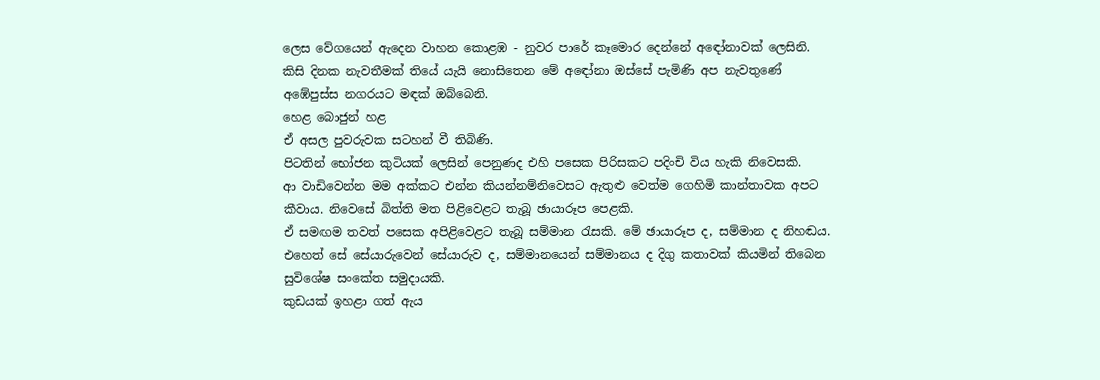ලෙස වේගයෙන් ඇදෙන වාහන කොළඹ - නුවර පාරේ කෑමොර දෙන්නේ අඳෝනාවක් ලෙසිනි. කිසි දිනක නැවතීමක් තියේ යැයි නොසිතෙන මේ අ‍ඳෝනා ඔස්සේ පැමිණි අප නැවතුණේ අඹේපුස්ස නගරයට මඳක් ඔබ්බෙනි.
හෙළ බොජුන් හළ
ඒ අසල පුවරුවක සටහන් වී තිබිණි.
පිටතින් භෝජන කුටියක් ලෙසින් පෙනුණද එහි පසෙක පිරිසකට පදිංචි විය හැකි නිවෙසකි.
ආ වාඩිවෙන්න මම අක්කට එන්න කියන්නම්නිවෙසට ඇතුළු වෙත්ම ගෙහිමි කාන්තාවක අපට කීවාය. නිවෙසේ බිත්ති මත පිළිවෙළට තැබූ ඡායාරූප පෙළකි.
ඒ සමඟම තවත් පසෙක අපිළිවෙළට තැබූ සම්මාන රැසකි. මේ ඡායාරූප ද, සම්මාන ද නිහඬය. එහෙත් සේ සේයාරුවෙන් සේයාරුව ද, සම්මානයෙන් සම්මානය ද දිගු කතාවක් කියමින් තිබෙන සුවිශේෂ සංකේත සමුදායකි.
කුඩයක් ඉහළා ගත් ඇය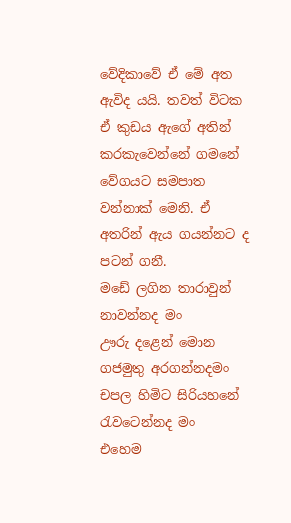වේදිකාවේ ඒ මේ අත ඇවිද යයි. තවත් විටක ඒ කුඩය ඇගේ අතින් කරකැවෙන්නේ ග‍මනේ වේගයට සමපාත වන්නාක් මෙනි. ඒ අතරින් ඇය ගයන්නට ද පටන් ගනී.
මඩේ ලගින තාරාවුන් නාවන්නද මං
ඌරු දළෙන් මොන ගජමුතු අරගන්නදමං
චපල හිමිට සිරියහනේ රැවටෙන්නද මං
එහෙම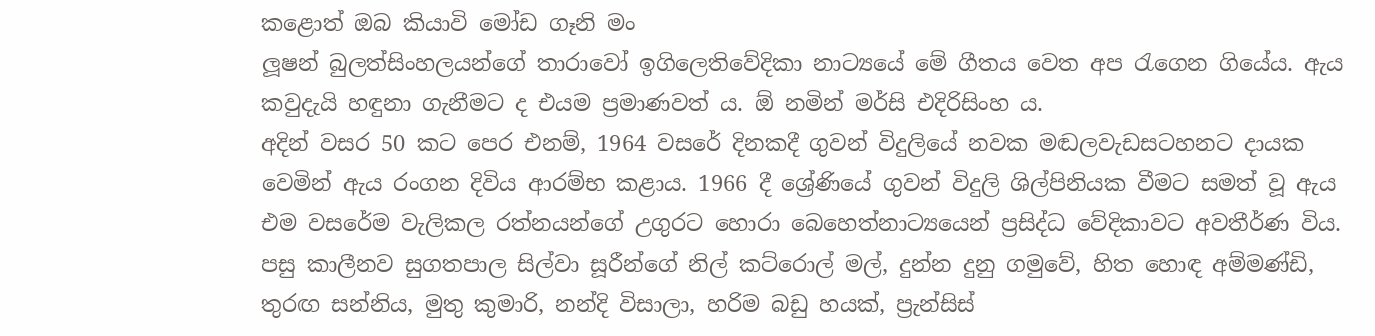කළොත් ඔබ කියාවි මෝඩ ගෑනි මං
ලූෂන් බුලත්සිංහලයන්ගේ තාරාවෝ ඉගිලෙතිවේදිකා නාට්‍යයේ මේ ගීතය වෙත අප රැගෙන ගියේය. ඇය කවුදැයි හඳුනා ගැනීමට ද එයම ප්‍රමාණවත් ය. ඕ නමින් මර්සි එදිරිසිංහ ය.
අදින් වසර 50 කට පෙර එනම්, 1964 වසරේ දිනකදී ගුවන් විදුලියේ නවක මඬල‍වැඩසටහනට දායක වෙමින් ඇය රංගන දිවිය ආරම්භ කළාය. 1966 දී ශ්‍රේණියේ ගුවන් විදුලි ශිල්පිනියක වීමට සමත් වූ ඇය එම වසරේම වැලිකල රත්නයන්ගේ උගුරට හොරා බෙහෙත්නාට්‍යයෙන් ප්‍රසිද්ධ වේදිකාවට අවතීර්ණ විය.
පසු කාලීනව සුගතපාල සිල්වා සූරීන්ගේ නිල් කට්රොල් මල්, දුන්න දුනු ගමුවේ, හිත හොඳ අම්මණ්ඩි, තුරඟ සන්නිය, මුතු කුමාරි, නන්දි විසාලා, හරිම බඩු හයක්, ප්‍රැන්සිස්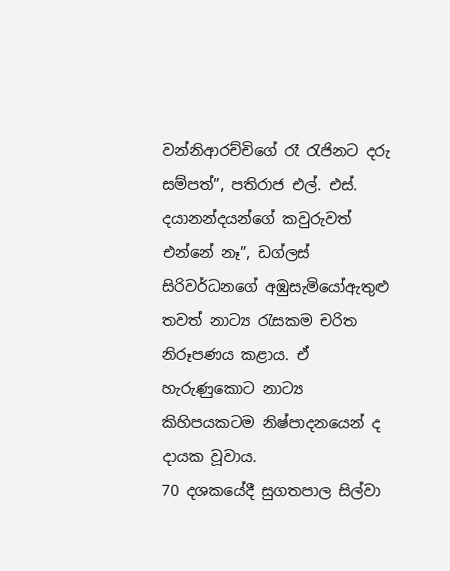වන්නිආරච්චිගේ රෑ රැජිනට දරු සම්පත්”, පතිරාජ එල්. එස්. දයානන්දයන්ගේ කවුරුවත් එන්නේ නෑ”, ඩග්ලස් සිරිවර්ධනගේ අඹුසැමියෝඇතුළු තවත් නාට්‍ය රැසකම චරිත නිරූපණය කළාය. ඒ හැරුණුකොට නාට්‍ය කිහිපයකටම නිෂ්පාදනයෙන් ද දායක වූවාය.
70 දශකයේදී සුගතපාල සිල්වා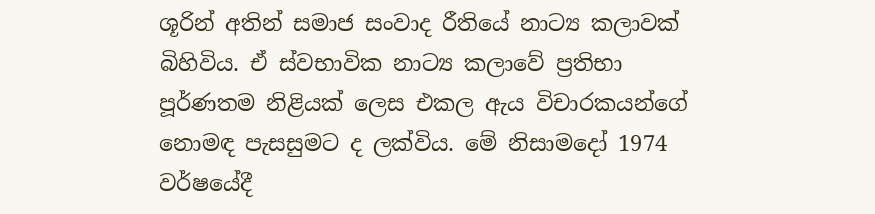ශූරින් අතින් සමාජ සංවාද රීතියේ නාට්‍ය කලාවක් බිහිවිය. ඒ ස්වභාවික නාට්‍ය කලාවේ ප්‍රතිභා පූර්ණතම නිළියක් ලෙස එකල ඇය විචාරකයන්ගේ නොමඳ පැසසුමට ද ලක්විය. මේ නිසාමදෝ 1974 වර්ෂයේදී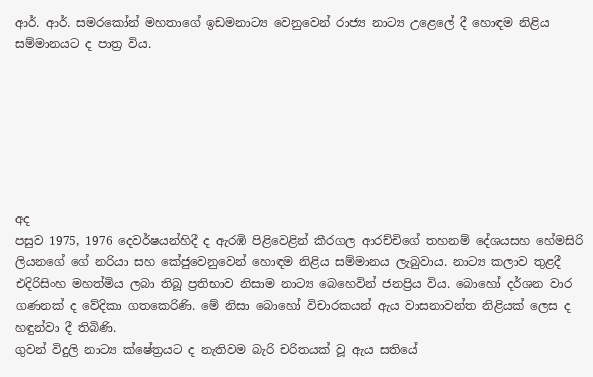ආර්. ආර්. සමරකෝන් මහතාගේ ඉඩමනාට්‍ය වෙනුවෙන් රාජ්‍ය නාට්‍ය උළෙලේ දී හොඳම නිළිය සම්මානයට ද පාත්‍ර විය.







අද
පසුව 1975, 1976 දෙවර්ෂයන්හිදී ද ඇරඹි පිළිවෙළින් කීරගල ආරච්චිගේ තහනම් දේශයසහ හේමසිරි ලියනගේ ගේ නරියා සහ කේජුවෙනුවෙන් හොඳම නිළිය සම්මානය ලැබුවාය. නාට්‍ය කලාව තුළදී එදිරිසිංහ මහත්මිය ලබා තිබූ ප්‍රතිභාව නිසාම නාට්‍ය බෙහෙවින් ජනප්‍රිය විය. බොහෝ දර්ශන වාර ගණනක් ද ‍වේදිකා ගතකෙරිණි. මේ නිසා බොහෝ විචාරකයන් ඇය වාසනාවන්ත නිළියක් ලෙස ද හඳුන්වා දී තිබිණි.
ගුවන් විදුලි නාට්‍ය ක්ෂේත්‍රයට ද නැතිවම බැරි චරිතයක් වූ ඇය සතියේ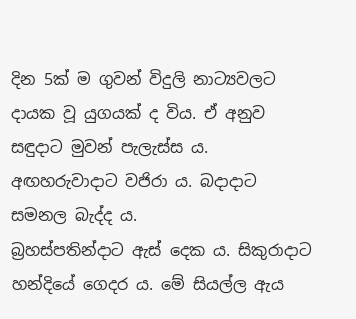දින 5ක් ම ගුවන් විදුලි නාට්‍යවලට දායක වූ යුගයක් ද විය. ඒ අනුව සඳුදාට මුවන් පැලැස්ස ය. අඟහරුවාදාට වජිරා ය. බදාදාට සමනල බැද්ද ය.
බ්‍රහස්පතින්දාට ඇස් දෙක ය. සිකුරාදාට හන්දියේ ගෙදර ය. මේ සියල්ල ඇය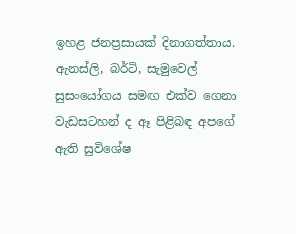ඉහළ ජනප්‍රසායක් දිනාගත්තාය. ඇනස්ලි, බර්ටි, සැමුවෙල් සුසංයෝගය සමඟ එක්ව ගෙනා වැඩසටහන් ද ඈ පිළිබඳ අපගේ ඇති සුවිශේෂ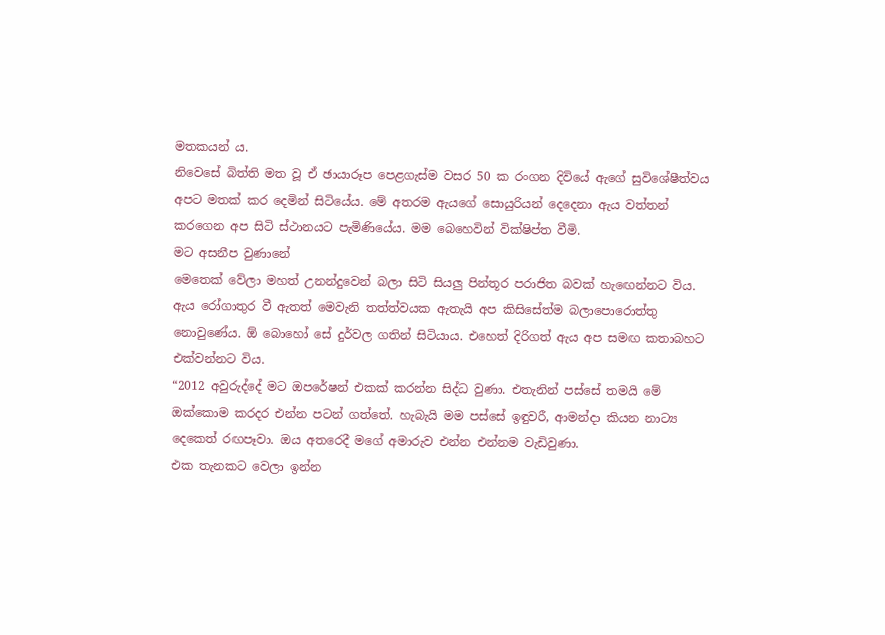මතකයන් ය.
නිවෙසේ බිත්ති මත වූ ඒ ඡායාරූප පෙළගැස්ම වසර 50 ක රංගන දිවියේ ඇගේ සුවිශේෂීත්වය අපට මතක් කර දෙමින් සිටියේය. මේ අතරම ඇයගේ සොයුරියන් දෙදෙනා ඇය වත්තන් කරගෙන අප සිටි ස්ථානයට පැමිණියේය. මම බෙහෙවින් වික්ෂිප්ත වීමි.
මට අසනීප වුණානේ
මෙතෙක් වේලා මහත් උනන්දුවෙන් බලා සිටි සියලු පින්තූර පරාජිත බවක් හැඟෙන්නට විය. ඇය රෝගාතුර වී ඇතත් මෙවැනි තත්ත්වයක ඇතැයි අප කිසිසේත්ම බලාපොරොත්තු නොවුණේය. ඕ බොහෝ සේ දුර්වල ගතින් සිටියාය. එහෙත් දිරිගත් ඇය අප සමඟ කතාබහට එක්වන්නට විය.
“2012 අවුරුද්දේ මට ඔපරේෂන් එකක් කරන්න සිද්ධ වුණා. එතැනින් පස්සේ තමයි මේ ඔක්කොම කරදර එන්න පටන් ගත්තේ. හැබැයි මම පස්සේ ඉඳුවරී, ආමන්දා කියන නාට්‍ය දෙකෙත් රඟපෑවා. ඔය අතරෙදී මගේ අමාරුව එන්න එන්නම වැඩිවුණා.
එක තැනකට වෙලා ඉන්න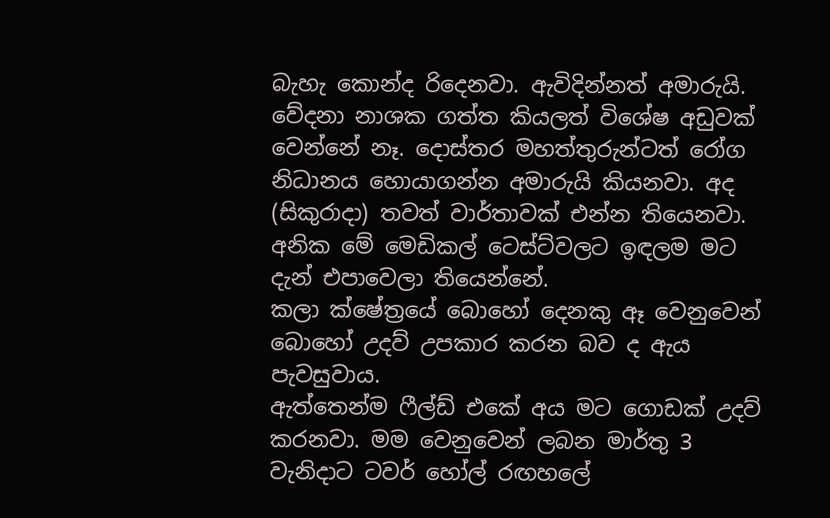බැහැ කොන්ද රිදෙනවා. ඇවිදින්නත් අමාරුයි. වේදනා නාශක ගත්ත කියලත් විශේෂ අඩුවක් වෙන්නේ නෑ. දොස්තර මහත්තුරුන්ටත් රෝග නිධානය හොයාගන්න අමාරුයි කියනවා. අද (සිකුරාදා) තවත් වාර්තාවක් එන්න තියෙනවා. අනික මේ මෙඩිකල් ටෙස්ට්වලට ඉඳලම මට දැන් එපාවෙලා තියෙන්නේ.
කලා ක්ෂේත්‍රයේ බොහෝ දෙනකු ඈ වෙනුවෙන් බොහෝ උදව් උපකාර කරන බව ද ඇය පැවසුවාය.
ඇත්තෙන්ම ෆීල්ඩ් එකේ අය මට ගොඩක් උදව් කරනවා. මම වෙනුවෙන් ලබන මාර්තු 3 වැනිදාට ටවර් හෝල් රඟහලේ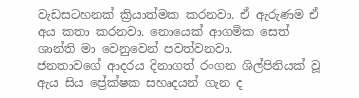වැඩසටහනක් ක්‍රියාත්මක කරනවා. ඒ ඇරුණම ඒ අය කතා කරනවා. නොයෙක් ආගමික සෙත් ශාන්ති මා වෙනුවෙන් පවත්වනවා.
ජනතාවගේ ආදරය දිනාගත් රංගන ශිල්පිනියක් වූ ඇය සිය ප්‍රේක්ෂක සහෘදයන් ගැන ද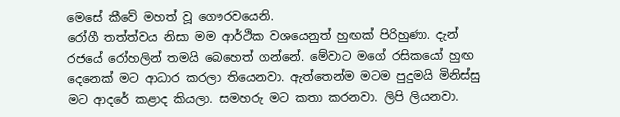මෙසේ කීවේ මහත් වූ ගෞරවයෙනි.
රෝගී තත්ත්වය නිසා මම ආර්ථික වශයෙනුත් හුඟක් පිරිහුණා. දැන් රජයේ රෝහලින් තමයි බෙහෙත් ගන්නේ. මේවාට මගේ රසිකයෝ හුඟ දෙනෙක් මට ආධාර කරලා තියෙනවා. ඇත්තෙන්ම මටම පුදුමයි මිනිස්සු මට ආදරේ කළාද කියලා. සමහරු මට කතා කරනවා. ලිපි ලියනවා.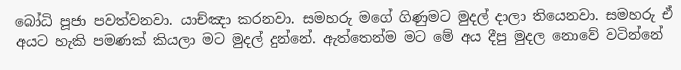බෝධි පූජා පවත්වනවා. යාච්ඤා කරනවා. සමහරු මගේ ගිණුමට මුදල් දාලා තියෙනවා. සමහරු ඒ අයට හැකි පමණක් කියලා මට මුදල් දුන්නේ. ඇත්තෙන්ම මට මේ අය දීපු මුදල නොවේ වටින්නේ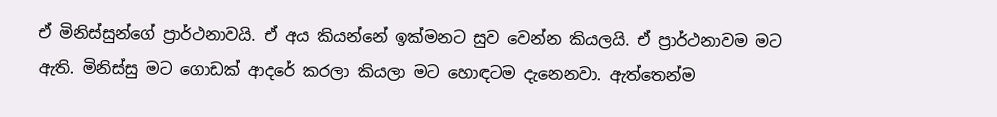ඒ මිනිස්සුන්ගේ ප්‍රාර්ථනාවයි. ඒ අය කියන්නේ ඉක්මනට සුව වෙන්න කියලයි. ඒ ප්‍රාර්ථනාවම මට ඇති. මිනිස්සු මට ගොඩක් ආ‍දරේ කරලා කියලා මට හොඳටම දැනෙනවා. ඇත්තෙන්ම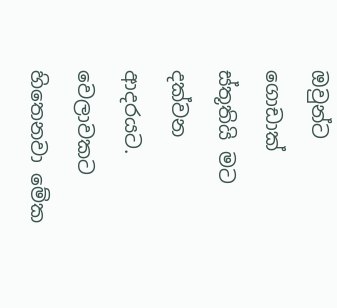ඔවුන්ට ගොඩාක් ස්තූතියි මට දක්වන ආදරයට.
වෙලාවකට හිතෙනවා මේක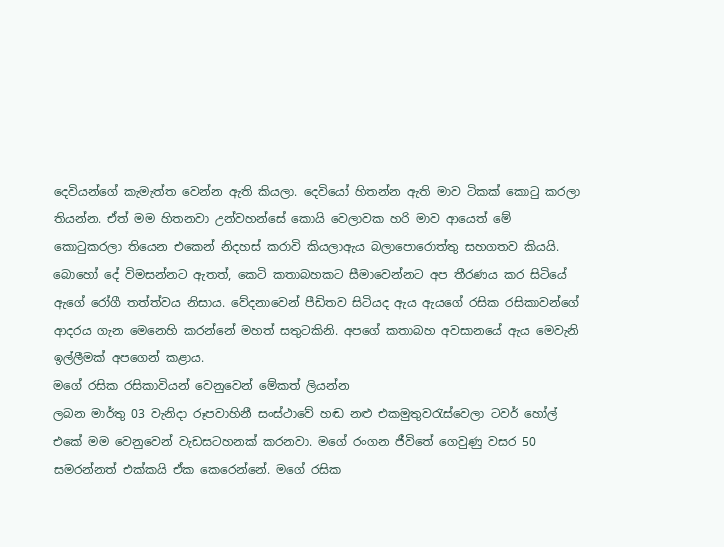දෙවියන්ගේ කැමැත්ත වෙන්න ඇති කියලා. දෙවියෝ හිතන්න ඇති මාව ටිකක් කොටු කරලා තියන්න. ඒත් මම හිතනවා උන්වහන්සේ කොයි වෙලාවක හරි මාව ආයෙත් මේ කොටුකරලා තියෙන එකෙන් නිදහස් කර‍ාවි කියලාඇය බලාපොරොත්තු සහගතව කියයි.
බොහෝ දේ විමසන්නට ඇතත්, කෙටි කතාබහකට සීමාවෙන්නට අප තීරණය කර සිටියේ ඇගේ රෝගී තත්ත්වය නිසාය. වේදනාවෙන් පීඩිතව සිටියද ඇය ඇයගේ රසික රසිකාවන්ගේ ආදරය ගැන මෙනෙහි කරන්නේ මහත් සතුටකිනි. අපගේ කතාබහ අවසානයේ ඇය මෙවැනි ඉල්ලීමක් අපගෙන් කළාය.
මගේ රසික රසිකාවියන් වෙනුවෙන් මේකත් ලියන්න
ලබන මාර්තු 03 වැනිදා රූපවාහිනී සංස්ථාවේ හඬ නළු එකමුතුවරැස්වෙලා ටවර් හෝල් එකේ මම වෙනුවෙන් වැඩසටහනක් කරනවා. මගේ රංගන ජීවිතේ ගෙවුණු වසර 50 සමරන්නත් එක්කයි ඒක කෙරෙන්නේ. මගේ රසික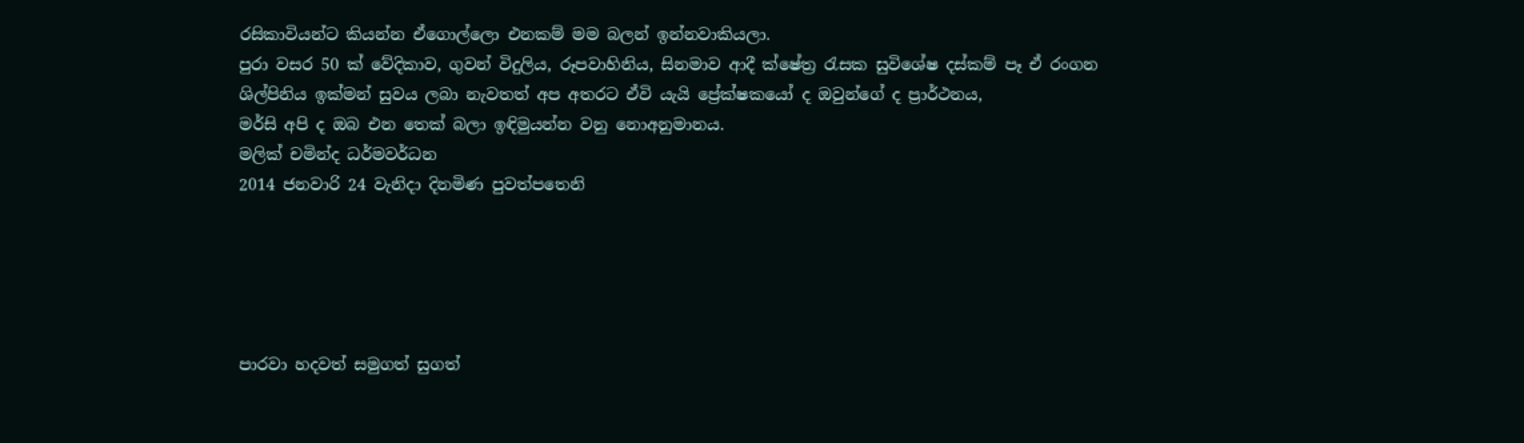රසිකාවියන්ට කියන්න ඒගොල්ලො එනකම් මම බලන් ඉන්නවාකියලා.
පුරා වසර 50 ක් වේදිකාව, ගුවන් විදුලිය, රූපවාහිනිය, සිනමාව ආදී ක්ෂේත්‍ර රැසක සුවිශේෂ දස්කම් පෑ ඒ රංගන ශිල්පිනිය ඉක්මන් සුවය ලබා නැවතත් අප අතරට ඒවි යැයි ප්‍රේක්ෂකයෝ ද ඔවුන්ගේ ද ප්‍රාර්ථනය,
මර්සි අපි ද ඔබ එන තෙක් බලා ඉඳිමුයන්න වනු නොඅනුමානය.
මලික් චමින්ද ධර්මවර්ධන
2014 ජනවාරි 24 වැනිදා දිනමිණ පුවත්පතෙනි





පාරවා හදවත් සමුගත් සුගත්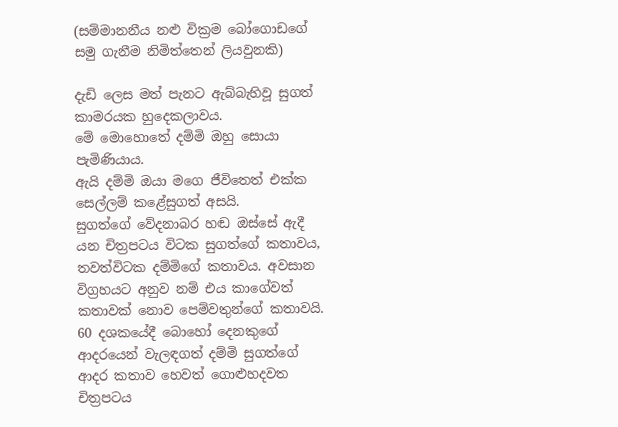(සම්මානනීය නළු වික්‍රම බෝගොඩගේ  සමු ගැනීම නිමිත්තෙන් ලියවුනකි)

දැඩි ලෙස මත් පැනට ඇබ්බැහිවූ සුගත් කාමරයක හුදෙකලාවය.
මේ මොහොතේ දම්මි ඔහු සොයා පැමිණියාය.
ඇයි දම්මි ඔයා මගෙ ජීවිතෙත් එක්ක සෙල්ලම් කළේසුගත් අසයි.
සුගත්ගේ වේදනාබර හඬ ඔස්සේ ඇදී යන චිත්‍රපටය විටක සුගත්ගේ කතාවය, තවත්විටක දම්මිගේ කතාවය. අවසාන විග්‍රහයට අනුව නම් එය කාගේවත් කතාවක් නොව පෙම්වතුන්ගේ කතාවයි. 60 දශකයේදී බොහෝ දෙනකුගේ ආදරයෙන් වැලඳගත් දම්මි සුගත්ගේ ආදර කතාව හෙවත් ගොළුහදවත චිත්‍රපටය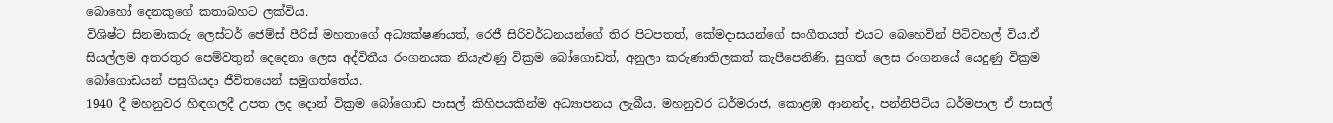බොහෝ දෙනකුගේ කතාබහට ලක්විය.
විශිෂ්ට සිනමාකරු ලෙස්ටර් ජෙම්ස් පීරිස් මහතාගේ අධ්‍යක්ෂණයත්, රෙජී සිරිවර්ධනයන්ගේ තිර පිටපතත්, කේමදාසයන්ගේ සංගීතයත් එයට බෙහෙවින් පිටිවහල් විය.ඒ සියල්ලම අතරතුර පෙම්වතුන් දෙදෙනා ලෙස අද්විතීය රංගනයක නියැළුණු වික්‍රම බෝගොඩත්, අනුලා කරුණාතිලකත් කැපීපෙනිණි. සුගත් ලෙස රංගනයේ යෙදුණු වික්‍රම බෝගොඩයන් පසුගියදා ජීවිතයෙන් සමුගත්තේය.
1940 දී මහනුවර හිඳගලදී උපත ලද දොන් වික්‍රම බෝගොඩ පාසල් කිහිපයකින්ම අධ්‍යාපනය ලැබීය. මහනුවර ධර්මරාජ, කොළඹ ආනන්ද, පන්නිපිටිය ධර්මපාල ඒ පාසල්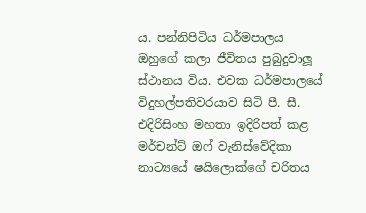ය. පන්නිපිටිය ධර්මපාලය ඔහුගේ කලා ජීවිතය පුබුදුවාලූ ස්ථානය විය. එවක ධර්මපාලයේ විදුහල්පතිවරයාව සිටි පී. සී. එදිරිසිංහ මහතා ඉදිරිපත් කළ මර්චන්ට් ඔෆ් වැනිස්වේදිකා නාට්‍යයේ ෂයිලොක්ගේ චරිතය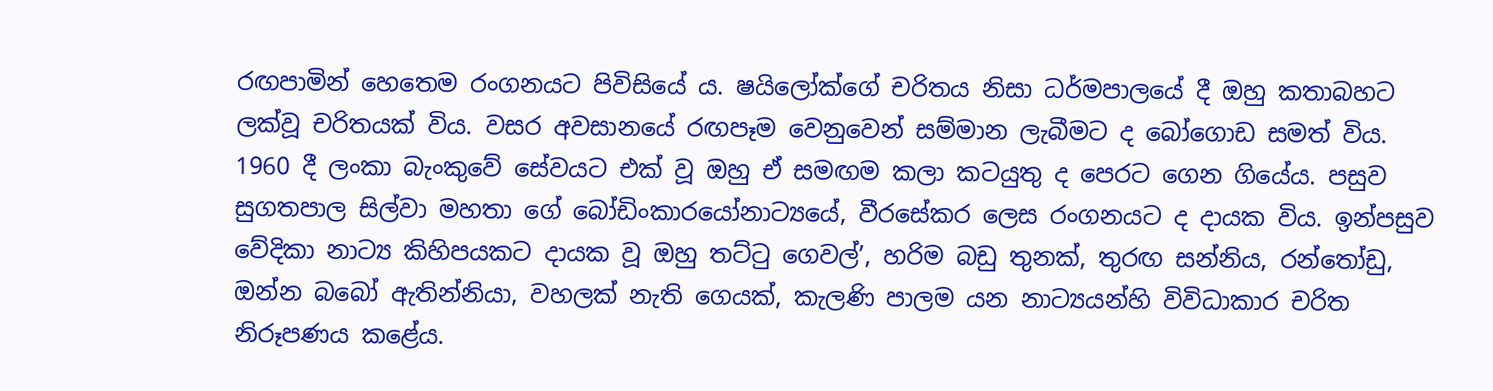රඟපාමින් හෙතෙම රංගනයට පිවිසියේ ය. ෂයිලෝක්ගේ චරිතය නිසා ධර්මපාලයේ දී ඔහු කතාබහට ලක්වූ චරිතයක් විය. වසර අවසානයේ රඟපෑම වෙනුවෙන් සම්මාන ලැබීමට ද බෝගොඩ සමත් විය.
1960 දී ලංකා බැංකුවේ සේවයට එක් වූ ඔහු ඒ සමඟම කලා කටයුතු ද පෙරට ගෙන ගියේය. පසුව සුගතපාල සිල්වා මහතා ගේ බෝඩිංකාරයෝනාට්‍යයේ, වීරසේකර ලෙස රංගනයට ද දායක විය. ඉන්පසුව වේදිකා නාට්‍ය කිහිපයකට දායක වූ ඔහු තට්ටු ගෙවල්’, හරිම බඩු තුනක්, තුරඟ සන්නිය, රන්තෝඩු, ඔන්න බබෝ ඇතින්නියා, වහලක් නැති ගෙයක්, කැලණි පාලම යන නාට්‍යයන්හි විවිධාකාර චරිත නිරූපණය කළේය.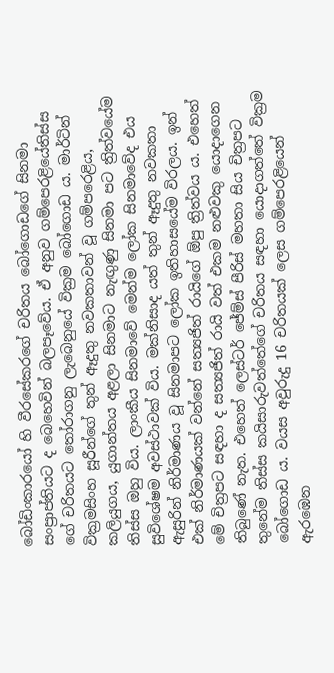බෝඩිංකාරයෝ හි වීරසේකරගේ චරිතය බෝගොඩගේ සිනමා සංප්‍රාප්තියට ද බෙහෙවින් බලපෑවේය. ඒ අනුව ගම්පෙරළියේතිස්ස ගේ චරිතයට තෝරාගනු ලැබෙනුයේ වික්‍රම බෝගොඩ ය. මාර්ටින් වික්‍රමසිංහ සූරීන්ගේ තුන් ඈදුතු නවකතාවන් වූ ගම්පරෙළිය, කලියුගය, යුගාන්තය අළලා සිනමාට නැඟුණු සිනමා පට ත්‍රිත්වයේම තිස්ස ඔහු විය. ලාංකීය සිනමාවේ මෙන්ම ලෝක සිනමාවේද එය සුවිශේෂම අවස්ථාවක් විය. මක්නිසාද යත් තුන් ඈදුතු නවකතා ඇසුරින් නිර්මාණය වූ සිනමාපට ලෝක ඉතිහාසයේම විරලය. ඉන් එක් නිර්මාණයක් වන්නේ සත්‍යජිත් රායිගේ ඕපු ත්‍රිත්වය ය. එහෙත් මේ චිත්‍රපට සඳහා ද සත්‍යජිත් රායි වත් එකම නළුවකු යොදාගෙන තිබුණේ නැත. එහෙත් ලෙස්ටර් ජේම්ස් පීරිස් මහතා සිය චිත්‍රපට තුනේම තිස්ස කයිසාරුවත්තේගේ චරිතය සඳහා යොදාගත්තේ වික්‍රම බෝගොඩ ය. වයස අවුරුදු 16 චරිතයක් ලෙස ගම්පෙරළියෙන් ඇරඹෙන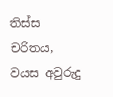තිස්ස චරිතය, වයස අවුරුදු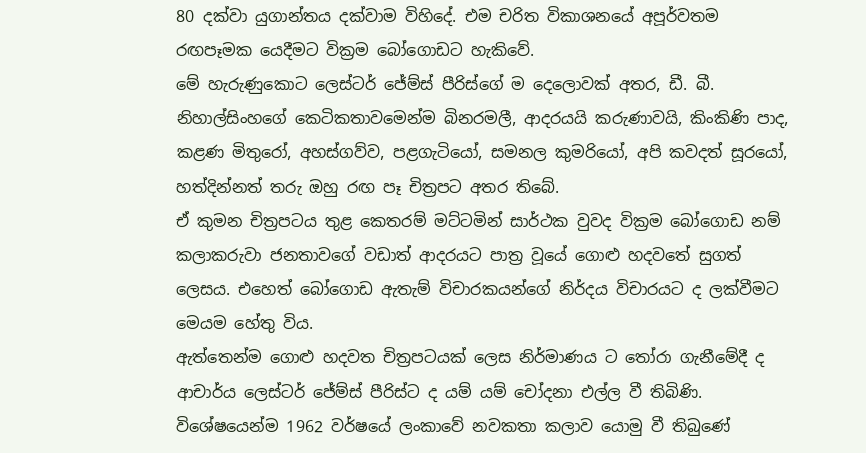80 දක්වා යුගාන්තය දක්වාම විහිදේ. එම චරිත විකාශනයේ අපූර්වතම රඟපෑමක යෙදීමට වික්‍රම බෝගොඩට හැකිවේ.
මේ හැරුණුකොට ලෙස්ටර් ජේම්ස් පීරිස්ගේ ම දෙලොවක් අතර, ඩී. බී. නිහාල්සිංහගේ කෙටිකතාවමෙන්ම බිනරමලී, ආදරයයි කරුණාවයි, කිංකිණි පාද, කළණ මිතුරෝ, අහස්ගව්ව, පළගැටියෝ, සමනල කුමරියෝ, අපි කවදත් සූරයෝ, හත්දින්නත් තරු ඔහු රඟ පෑ චිත්‍රපට අතර තිබේ.
ඒ කුමන චිත්‍රපටය තුළ කෙතරම් මට්ටමින් සාර්ථක වුවද වික්‍රම බෝගොඩ නම් කලාකරුවා ජනතාවගේ වඩාත් ආදරයට පාත්‍ර වූයේ ගොළු හදවතේ සුගත් ලෙසය. එහෙත් බෝගොඩ ඇතැම් විචාරකයන්ගේ නිර්දය විචාරයට ද ලක්වීමට මෙයම හේතු විය.
ඇත්තෙන්ම ගොළු හදවත චිත්‍රපටයක් ලෙස නිර්මාණය ට තෝරා ගැනීමේදී ද ආචාර්ය ලෙස්ටර් ජේම්ස් පීරිස්ට ද යම් යම් චෝදනා එල්ල වී තිබිණි.
විශේෂයෙන්ම 1962 වර්ෂයේ ලංකාවේ නවකතා කලාව යොමු වී තිබුණේ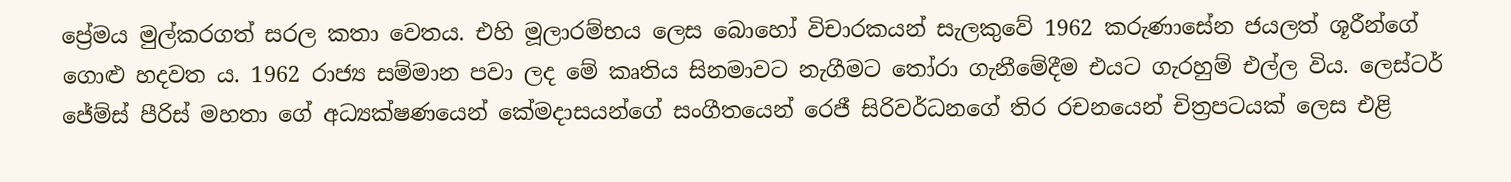ප්‍රේමය මුල්කරගත් සරල කතා වෙතය. එහි මූලාරම්භය ලෙස බොහෝ විචාරකයන් සැලකුවේ 1962 කරුණාසේන ජයලත් ශූරීන්ගේ ගොළු හදවත ය. 1962 රාජ්‍ය සම්මාන පවා ලද මේ කෘතිය සිනමාවට නැගීමට තෝරා ගැනීමේදීම එයට ගැරහුම් එල්ල විය. ලෙස්ටර් ජේම්ස් පීරිස් මහතා ගේ අධ්‍යක්ෂණයෙන් කේමදාසයන්ගේ සංගීතයෙන් රෙජී සිරිවර්ධනගේ තිර රචනයෙන් චිත්‍රපටයක් ලෙස එළි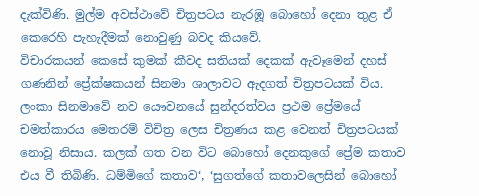දැක්විණි. මුල්ම අවස්ථාවේ චිත්‍රපටය නැරඹූ බොහෝ දෙනා තුළ ඒ කෙරෙහි පැහැදීමක් නොවුණු බවද කියවේ.
විචාරකයන් කෙසේ කුමක් කීවද සතියක් දෙකක් ඇවෑමෙන් දහස් ගණනින් ප්‍රේක්ෂකයන් සිනමා ශාලාවට ඇදගත් චිත්‍රපටයක් විය. ලංකා සිනමාවේ නව යෞවනයේ සුන්දරත්වය ප්‍රථම ප්‍රේමයේ චමත්කාරය මෙතරම් විචිත්‍ර ලෙස චිත්‍රණය කළ වෙනත් චිත්‍රපටයක් නොවූ නිසාය. කලක් ගත වන විට බොහෝ දෙනකුගේ ප්‍රේම කතාව එය වී තිබිණි. ධම්මිගේ කතාව‘, ‘සුගත්ගේ කතාවලෙසින් බොහෝ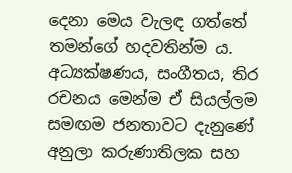දෙනා මෙය වැලඳ ගත්තේ තමන්ගේ හදවතින්ම ය. අධ්‍යක්ෂණය, සංගීතය, තිර රචනය මෙන්ම ඒ සියල්ලම සමඟම ජනතාවට දැනුණේ අනුලා කරුණාතිලක සහ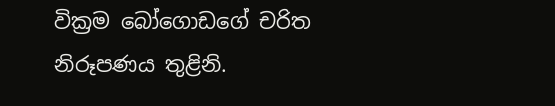වික්‍රම බෝගොඩගේ චරිත නිරූපණය තුළිනි.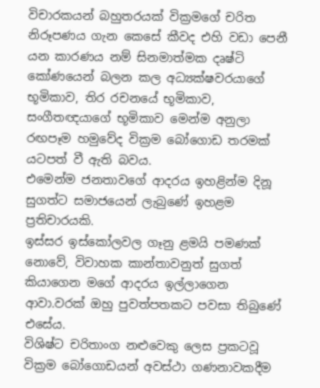විචාරකයන් බහුතරයක් වික්‍රමගේ චරිත නිරූපණය ගැන කෙසේ කීවද එහි වඩා පෙනී යන කාරණය නම් සිනමාත්මක දෘෂ්ටි කෝණයෙන් බලන කල අධ්‍යක්ෂවරයාගේ භූමිකාව, තිර රචනයේ භූමිකාව, සංගීතඥයාගේ භූමිකාව මෙන්ම අනුලා රඟපෑම හමුවේද වික්‍රම බෝගොඩ තරමක් යටපත් වී ඇති බවය.
එමෙන්ම ජනතාවගේ ආදරය ඉහළින්ම දිනූ සුගත්ට සමාජයෙන් ලැබුණේ ඉහළම ප්‍රතිචාරයකි.
ඉස්සර ඉස්කෝලවල ගෑනු ළමයි පමණක් නොවේ, විවාහක කාන්තාවනුත් සුගත් කියාගෙන මගේ ආදරය ඉල්ලාගෙන ආවා.වරක් ඔහු පුවත්පතකට පවසා තිබුණේ එසේය.
විශිෂ්ට චරිතාංග නළුවෙකු ලෙස ප්‍රකටවූ වික්‍රම බෝගොඩයන් අවස්ථා ගණනාවකදීම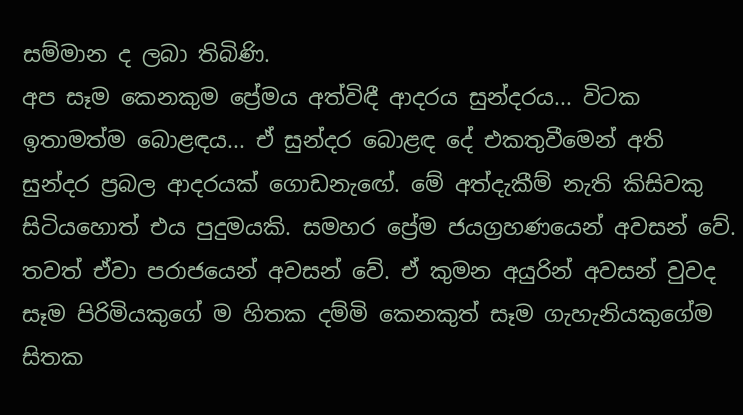සම්මාන ද ලබා තිබිණි.
අප සෑම කෙනකුම ප්‍රේමය අත්විඳී ආදරය සුන්දරය... විටක ඉතාමත්ම බොළඳය... ඒ සුන්දර බොළඳ දේ එකතුවීමෙන් අති සුන්දර ප්‍රබල ආදරයක් ගොඩනැඟේ. මේ අත්දැකීම් නැති කිසිවකු සිටියහොත් එය පුදුමයකි. සමහර ප්‍රේම ජයග්‍රහණයෙන් අවසන් වේ. තවත් ඒවා පරාජයෙන් අවසන් වේ. ඒ කුමන අයුරින් අවසන් වුවද සෑම පිරිමියකුගේ ම හිතක දම්මි කෙනකුත් සෑම ගැහැනියකුගේම සිතක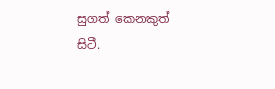සුගත් කෙනකුත් සිටී.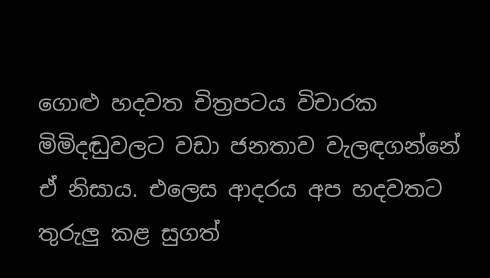ගොළු හදවත චිත්‍රපටය විචාරක මිමිදඬුවලට වඩා ජනතාව වැලඳගන්නේ ඒ නිසාය. එලෙස ආදරය අප හදවතට තුරුලු කළ සුගත්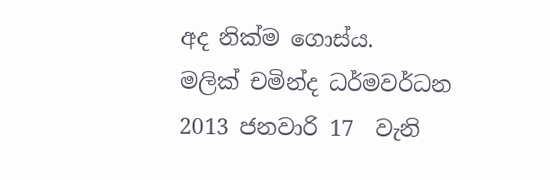අද නික්ම ගොස්ය.
මලික් චමින්ද ධර්මවර්ධන
2013 ජනවාරි 17  වැනි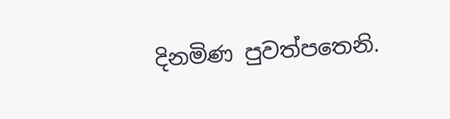දිනමිණ පුවත්පතෙනි.